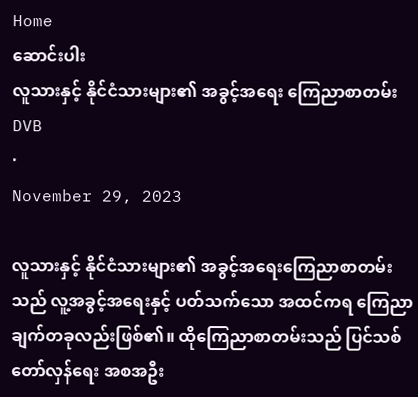Home
ဆောင်းပါး
လူသားနှင့် နိုင်ငံသားများ၏ အခွင့်အရေး ကြေညာစာတမ်း
DVB
·
November 29, 2023

လူသားနှင့် နိုင်ငံသားများ၏ အခွင့်အရေးကြေညာစာတမ်းသည် လူ့အခွင့်အရေးနှင့် ပတ်သက်သော အထင်ကရ ကြေညာချက်တခုလည်းဖြစ်၏။ ထိုကြေညာစာတမ်းသည် ပြင်သစ်တော်လှန်ရေး အစအဦး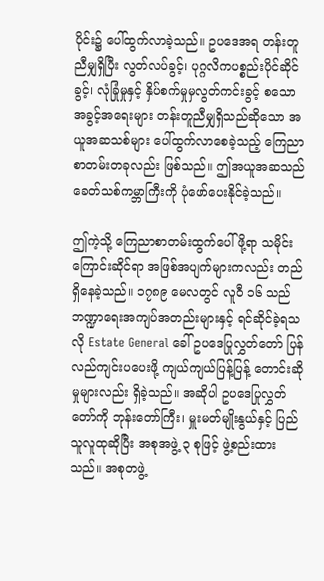ပိုင်း၌ ပေါ်ထွက်လာခဲ့သည်။ ဥပဒေအရ တန်းတူညီမျှရှိပြီး လွတ်လပ်ခွင့်၊ ပုဂ္ဂလိကပစ္စည်းပိုင်ဆိုင်ခွင့်၊ လုံခြုံမှုနှင့် နှိပ်စက်မှုမှလွတ်ကင်းခွင့် စသော အခွင့်အရေးများ တန်းတူညီမျှရှိသည်ဆိုသော အယူအဆသစ်များ ပေါ်ထွက်လာစေခဲ့သည့် ကြေညာစာတမ်းတခုလည်း ဖြစ်သည်။ ဤအယူအဆသည် ခေတ်သစ်ကမ္ဘာကြီးကို ပုံဖော်ပေးနိုင်ခဲ့သည်။

ဤကဲ့သို့ ကြေညာစာတမ်းထွက်ပေါ်ဖို့ရာ သမိုင်းကြောင်းဆိုင်ရာ အဖြစ်အပျက်များကလည်း တည်ရှိနေခဲ့သည်။ ၁၇၈၉ မေလတွင် လူဝီ ၁၆ သည် ဘဏ္ဍာရေးအကျပ်အတည်းများနှင့် ရင်ဆိုင်ခဲ့ရသလို Estate General ခေါ် ဥပဒေပြုလွှတ်တော် ပြန်လည်ကျင်းပပေးဖို့ ကျယ်ကျယ်ပြန့်ပြန့် တောင်းဆိုမှုများလည်း ရှိခဲ့သည်။ အဆိုပါ ဥပဒေပြုလွှတ်တော်ကို ဘုန်းတော်ကြီး၊ မှူးမတ်မျိုးနွယ်နှင့် ပြည်သူလူထုဆိုပြီး အစုအဖွဲ့ ၃ စုဖြင့် ဖွဲ့စည်းထားသည်။ အစုတဖွဲ့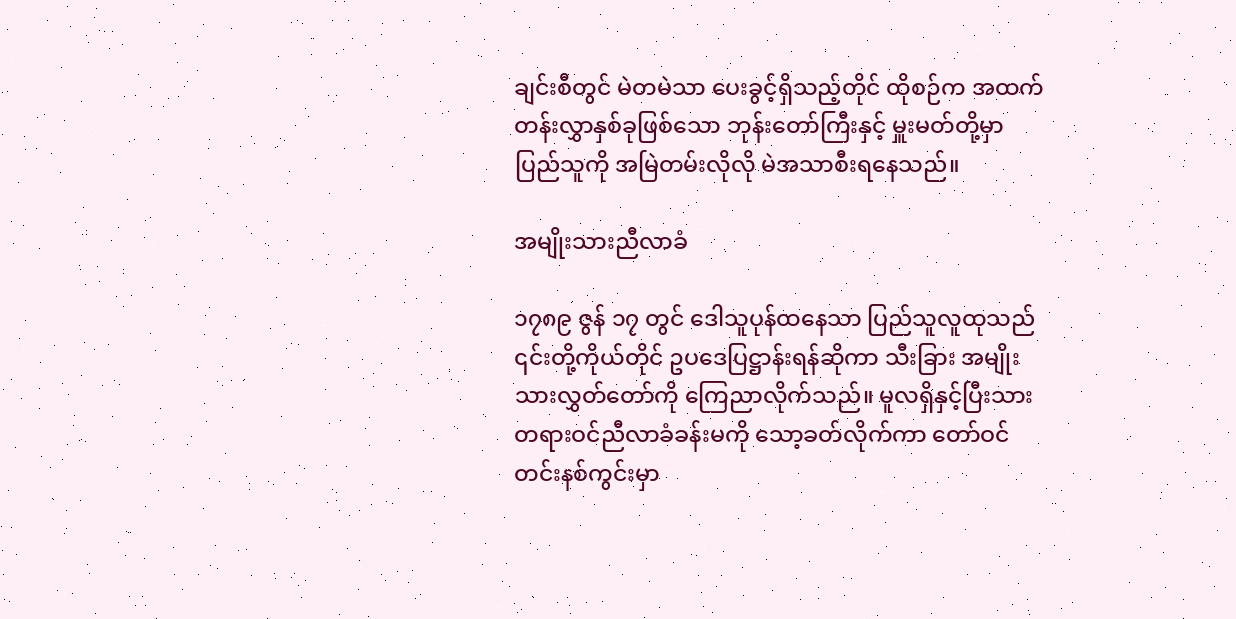ချင်းစီတွင် မဲတမဲသာ ပေးခွင့်ရှိသည့်တိုင် ထိုစဉ်က အထက်တန်းလွှာနှစ်ခုဖြစ်သော ဘုန်းတော်ကြီးနှင့် မှူးမတ်တို့မှာ ပြည်သူကို အမြဲတမ်းလိုလို မဲအသာစီးရနေသည်။

အမျိုးသားညီလာခံ

၁၇၈၉ ဇွန် ၁၇ တွင် ဒေါသူပုန်ထနေသာ ပြည်သူလူထုသည် ၎င်းတို့ကိုယ်တိုင် ဥပဒေပြဋ္ဌာန်းရန်ဆိုကာ သီးခြား အမျိုးသားလွှတ်တော်ကို ကြေညာလိုက်သည်။ မူလရှိနှင့်ပြီးသား တရားဝင်ညီလာခံခန်းမကို သော့ခတ်လိုက်ကာ တော်ဝင်တင်းနစ်ကွင်းမှာ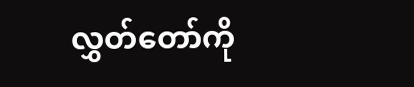လွှတ်တော်ကို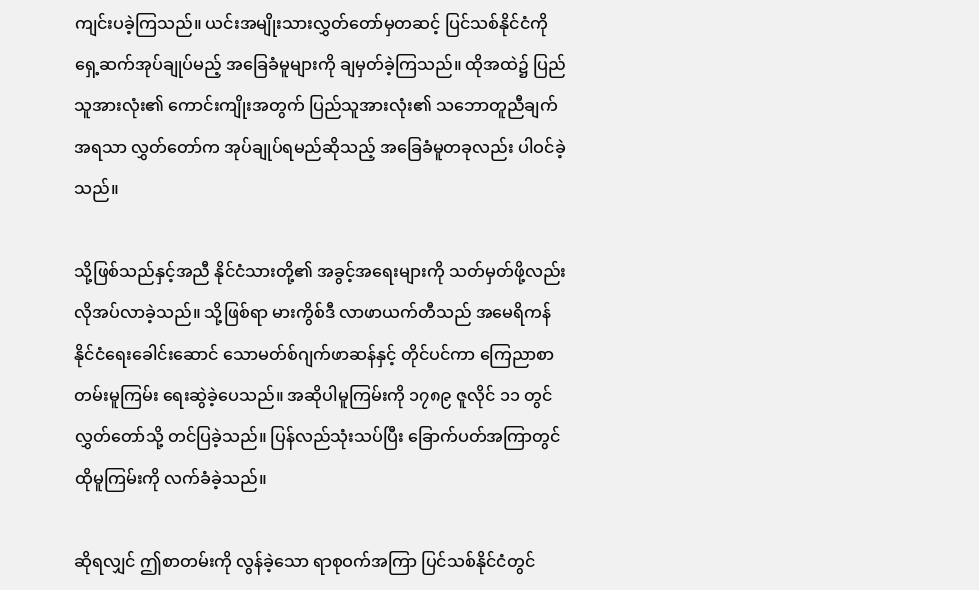ကျင်းပခဲ့ကြသည်။ ယင်းအမျိုးသားလွှတ်တော်မှတဆင့် ပြင်သစ်နိုင်ငံကို ရှေ့ဆက်အုပ်ချုပ်မည့် အခြေခံမူများကို ချမှတ်ခဲ့ကြသည်။ ထိုအထဲ၌ ပြည်သူအားလုံး၏ ကောင်းကျိုးအတွက် ပြည်သူအားလုံး၏ သဘောတူညီချက်အရသာ လွှတ်တော်က အုပ်ချုပ်ရမည်ဆိုသည့် အခြေခံမူတခုလည်း ပါဝင်ခဲ့သည်။

သို့ဖြစ်သည်နှင့်အညီ နိုင်ငံသားတို့၏ အခွင့်အရေးများကို သတ်မှတ်ဖို့လည်း လိုအပ်လာခဲ့သည်။ သို့ဖြစ်ရာ မားကွိစ်ဒီ လာဖာယက်တီသည် အမေရိကန်နိုင်ငံရေးခေါင်းဆောင် သောမတ်စ်ဂျက်ဖာဆန်နှင့် တိုင်ပင်ကာ ကြေညာစာတမ်းမူကြမ်း ရေးဆွဲခဲ့ပေသည်။ အဆိုပါမူကြမ်းကို ၁၇၈၉ ဇူလိုင် ၁၁ တွင် လွှတ်တော်သို့ တင်ပြခဲ့သည်။ ပြန်လည်သုံးသပ်ပြီး ခြောက်ပတ်အကြာတွင် ထိုမူကြမ်းကို လက်ခံခဲ့သည်။

ဆိုရလျှင် ဤစာတမ်းကို လွန်ခဲ့သော ရာစုဝက်အကြာ ပြင်သစ်နိုင်ငံတွင်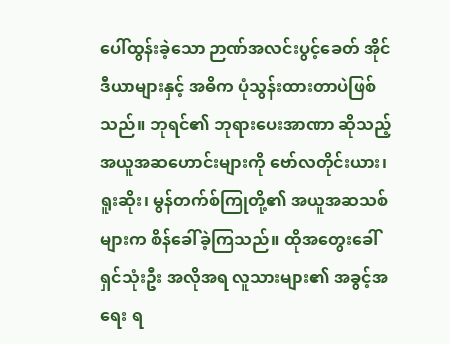ပေါ်ထွန်းခဲ့သော ဉာဏ်အလင်းပွင့်ခေတ် အိုင်ဒီယာများနှင့် အဓိက ပုံသွန်းထားတာပဲဖြစ်သည်။ ဘုရင်၏ ဘုရားပေးအာဏာ ဆိုသည့် အယူအဆဟောင်းများကို ဗော်လတိုင်းယား၊ ရူးဆိုး၊ မွန်တက်စ်ကြုတို့၏ အယူအဆသစ်များက စိန်ခေါ်ခဲ့ကြသည်။ ထိုအတွေးခေါ်ရှင်သုံးဦး အလိုအရ လူသားများ၏ အခွင့်အရေး ရ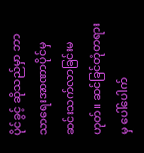ပိုင်ခွင့် ဆိုသည်မှာ ဘာသာရေးအာဏာပိုင်မှ ဆင်းသက်လာခြင်းမဟုတ်။ ဆင်ခြင်တုံတရားမှ ပေါ်ပေါက်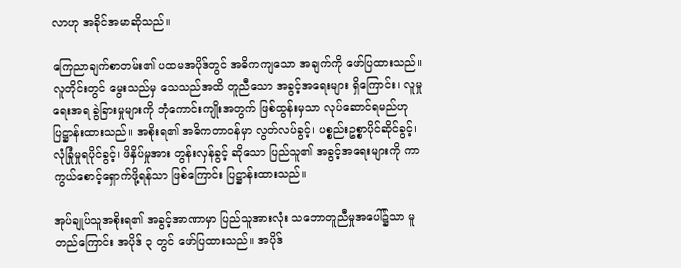လာဟု အခိုင်အမာဆိုသည်။

ကြေညာချက်စာတမ်း၏ ပထမအပိုဒ်တွင် အဓိကကျသော အချက်ကို ဖော်ပြထားသည်။ လူတိုင်းတွင် မွေးသည်မှ သေသည်အထိ တူညီသော အခွင့်အရေးများ ရှိကြောင်း၊ လူမှုရေးအရ ခွဲခြားမှုများကို ဘုံကောင်းကျိုးအတွက် ဖြစ်ထွန်းမှသာ လုပ်ဆောင်ရမည်ဟု ပြဋ္ဌာန်းထားသည်။ အစိုးရ၏ အဓိကတာဝန်မှာ လွတ်လပ်ခွင့်၊ ပစ္စည်းဥစ္စာပိုင်ဆိုင်ခွင့်၊ လုံခြုံမှုရပိုင်ခွင့်၊ ဖိနှိပ်မှုအား တွန်းလှန်ခွင့် ဆိုသော ပြည်သူ၏ အခွင့်အရေးများကို ကာကွယ်စောင့်ရှောက်ဖို့ရန်သာ ဖြစ်ကြောင်း ပြဋ္ဌာန်းထားသည်။

အုပ်ချုပ်သူအစိုးရ၏ အခွင့်အာဏာမှာ ပြည်သူအားလုံး သဘောတူညီမှုအပေါ်၌သာ မူတည်ကြောင်း အပိုဒ် ၃ တွင် ဖော်ပြထားသည်။ အပိုဒ်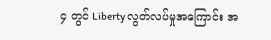၄ တွင် Liberty လွတ်လပ်မှုအကြောင်း အ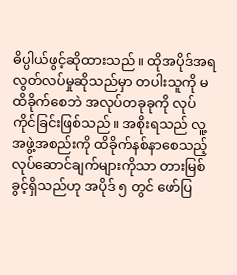ဓိပ္ပါယ်ဖွင့်ဆိုထားသည်။ ထိုအပိုဒ်အရ လွတ်လပ်မှုဆိုသည်မှာ တပါးသူကို မထိခိုက်စေဘဲ အလုပ်တခုခုကို လုပ်ကိုင်ခြင်းဖြစ်သည်။ အစိုးရသည် လူ့အဖွဲ့အစည်းကို ထိခိုက်နစ်နာစေသည့် လုပ်ဆောင်ချက်များကိုသာ တားမြစ်ခွင့်ရှိသည်ဟု အပိုဒ် ၅ တွင် ဖော်ပြ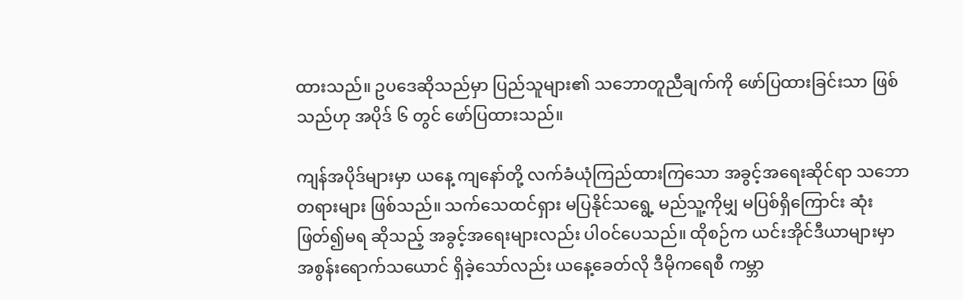ထားသည်။ ဥပဒေဆိုသည်မှာ ပြည်သူများ၏ သဘောတူညီချက်ကို ဖော်ပြထားခြင်းသာ ဖြစ်သည်ဟု အပိုဒ် ၆ တွင် ဖော်ပြထားသည်။

ကျန်အပိုဒ်များမှာ ယနေ့ ကျနော်တို့ လက်ခံယုံကြည်ထားကြသော အခွင့်အရေးဆိုင်ရာ သဘောတရားများ ဖြစ်သည်။ သက်သေထင်ရှား မပြနိုင်သရွေ့ မည်သူ့ကိုမျှ မပြစ်ရှိကြောင်း ဆုံးဖြတ်၍မရ ဆိုသည့် အခွင့်အရေးများလည်း ပါဝင်ပေသည်။ ထိုစဉ်က ယင်းအိုင်ဒီယာများမှာ အစွန်းရောက်သယောင် ရှိခဲ့သော်လည်း ယနေ့ခေတ်လို ဒီမိုကရေစီ ကမ္ဘာ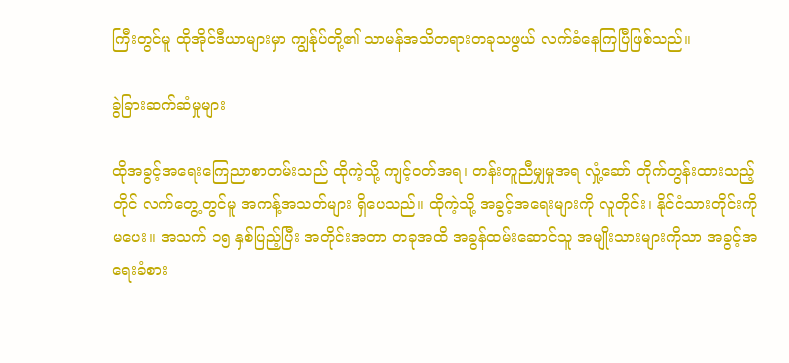ကြီးတွင်မူ ထိုအိုင်ဒီယာများမှာ ကျွန်ုပ်တို့၏ သာမန်အသိတရားတခုသဖွယ် လက်ခံနေကြပြီဖြစ်သည်။

ခွဲခြားဆက်ဆံမှုများ

ထိုအခွင့်အရေးကြေညာစာတမ်းသည် ထိုကဲ့သို့ ကျင့်ဝတ်အရ၊ တန်းတူညီမျှမှုအရ လှုံ့ဆော် တိုက်တွန်းထားသည့်တိုင် လက်တွေ့တွင်မူ အကန့်အသတ်များ ရှိပေသည်။ ထိုကဲ့သို့ အခွင့်အရေးများကို လူတိုင်း၊ နိုင်ငံသားတိုင်းကို မပေး။ အသက် ၁၅ နှစ်ပြည့်ပြီး အတိုင်းအတာ တခုအထိ အခွန်ထမ်းဆောင်သူ အမျိုးသားများကိုသာ အခွင့်အရေးခံစား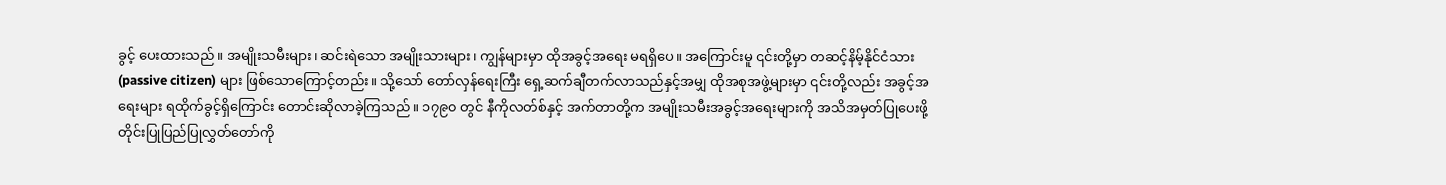ခွင့် ပေးထားသည်။ အမျိုးသမီးများ၊ ဆင်းရဲသော အမျိုးသားများ၊ ကျွန်များမှာ ထိုအခွင့်အရေး မရရှိပေ။ အကြောင်းမူ ၎င်းတို့မှာ တဆင့်နိမ့်နိုင်ငံသား (passive citizen) များ ဖြစ်သောကြောင့်တည်း။ သို့သော် တော်လှန်ရေးကြီး ရှေ့ဆက်ချီတက်လာသည်နှင့်အမျှ ထိုအစုအဖွဲ့များမှာ ၎င်းတို့လည်း အခွင့်အရေးများ ရထိုက်ခွင့်ရှိကြောင်း တောင်းဆိုလာခဲ့ကြသည်။ ၁၇၉၀ တွင် နီကိုလတ်စ်နှင့် အက်တာတို့က အမျိုးသမီးအခွင့်အရေးများကို အသိအမှတ်ပြုပေးဖို့ တိုင်းပြုပြည်ပြုလွှတ်တော်ကို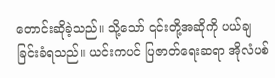တောင်းဆိုခဲ့သည်။ သို့သော် ၎င်းတို့အဆိုကို ပယ်ချခြင်းခံရသည်။ ယင်းကပင် ပြဇာတ်ရေးဆရာ အိုလံပစ်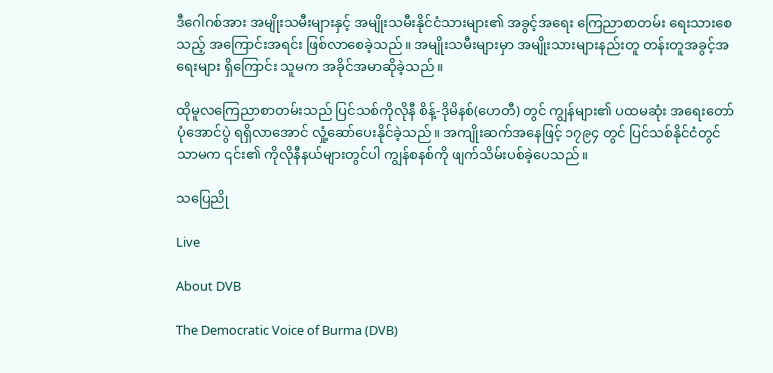ဒီဂေါဂစ်အား အမျိုးသမီးများနှင့် အမျိုးသမီးနိုင်ငံသားများ၏ အခွင့်အရေး ကြေညာစာတမ်း ရေးသားစေသည့် အကြောင်းအရင်း ဖြစ်လာစေခဲ့သည်။ အမျိုးသမီးများမှာ အမျိုးသားများနည်းတူ တန်းတူအခွင့်အရေးများ ရှိကြောင်း သူမက အခိုင်အမာဆိုခဲ့သည်။

ထိုမူလကြေညာစာတမ်းသည် ပြင်သစ်ကိုလိုနီ စိန့်-ဒိုမိနစ်(ဟေတီ) တွင် ကျွန်များ၏ ပထမဆုံး အရေးတော်ပုံအောင်ပွဲ ရရှိလာအောင် လှုံ့ဆော်ပေးနိုင်ခဲ့သည်။ အကျိုးဆက်အနေဖြင့် ၁၇၉၄ တွင် ပြင်သစ်နိုင်ငံတွင်သာမက ၎င်း၏ ကိုလိုနီနယ်များတွင်ပါ ကျွန်စနစ်ကို ဖျက်သိမ်းပစ်ခဲ့ပေသည်။

သပြေညို

Live

About DVB

The Democratic Voice of Burma (DVB)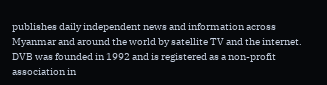publishes daily independent news and information across Myanmar and around the world by satellite TV and the internet. DVB was founded in 1992 and is registered as a non-profit association in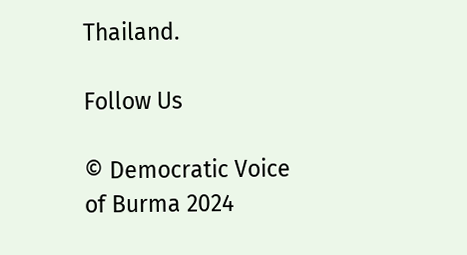Thailand.

Follow Us

© Democratic Voice of Burma 2024